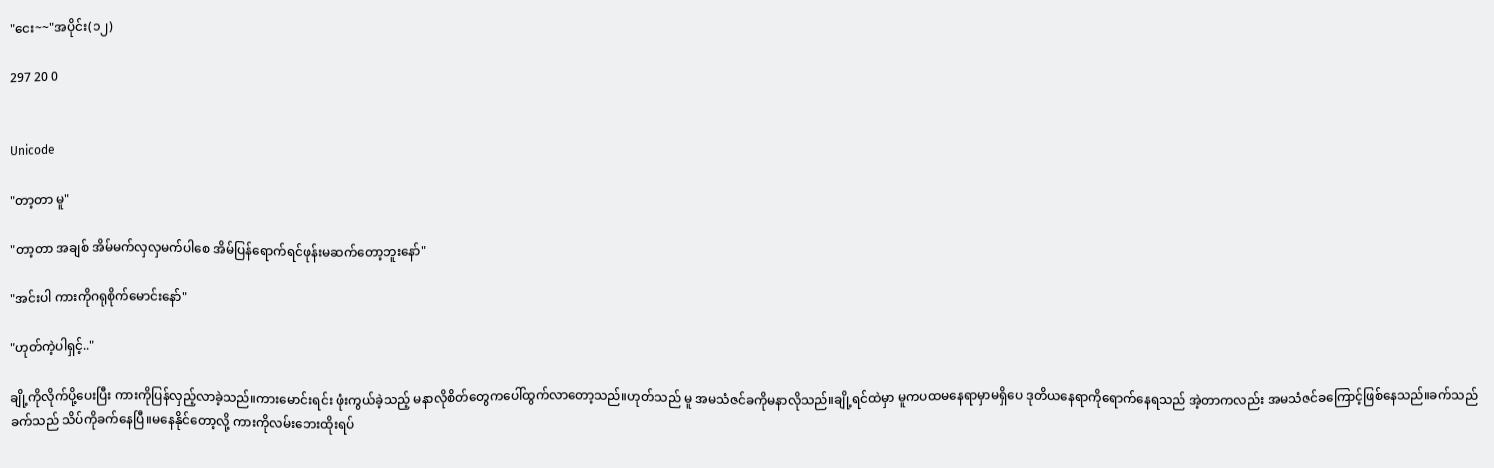"ငေး~~"အပိုင်း(၁၂)

297 20 0


Unicode

"တာ့တာ မူ"

"တာ့တာ အချစ် အိမ်မက်လှလှမက်ပါစေ အိမ်ပြန်ရောက်ရင်ဖုန်းမဆက်တော့ဘူးနော်"

"အင်းပါ ကားကိုဂရုစိုက်မောင်းနော်"

"ဟုတ်ကဲ့ပါရှင့်.."

ချို့ကိုလိုက်ပို့ပေးပြီး ကားကိုပြန်လှည့်လာခဲ့သည်။ကားမောင်းရင်း ဖုံးကွယ်ခဲ့သည့် မနာလိုစိတ်တွေကပေါ်ထွက်လာတော့သည်။ဟုတ်သည် မူ အမသံဇင်ခကိုမနာလိုသည်။ချို့ရင်ထဲမှာ မူကပထမနေရာမှာမရှိပေ ဒုတိယနေရာကိုရောက်နေရသည် အဲ့တာကလည်း အမသံဇင်ခကြောင့်ဖြစ်နေသည်။ခက်သည် ခက်သည် သိပ်ကိုခက်နေပြီ။မနေနိုင်တော့လို့ ကားကိုလမ်းဘေးထိုးရပ်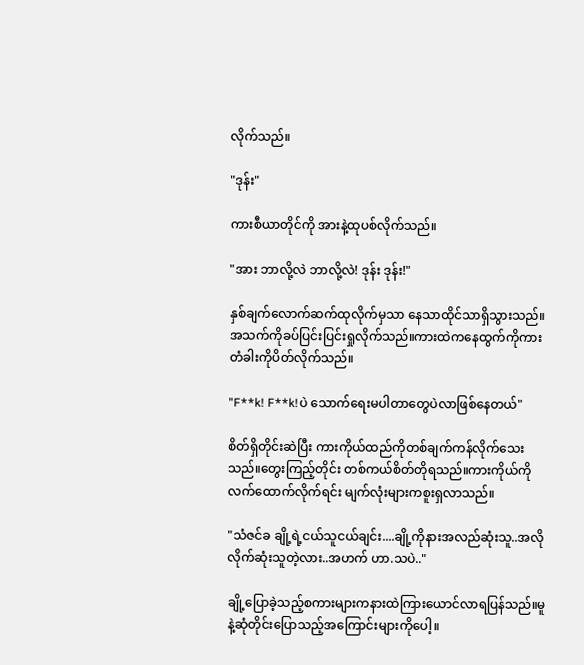လိုက်သည်။

"ဒုန်း"

ကားစီယာတိုင်ကို အားနဲ့ထုပစ်လိုက်သည်။

"အား ဘာလို့လဲ ဘာလို့လဲ! ဒုန်း ဒုန်း!"

နှစ်ချက်လောက်ဆက်ထုလိုက်မှသာ နေသာထိုင်သာရှိသွားသည်။အသက်ကိုခပ်ပြင်းပြင်းရှုလိုက်သည်။ကားထဲကနေထွက်ကိုကားတံခါးကိုပိတ်လိုက်သည်။

"F**k! F**k!ပဲ သောက်ရေးမပါတာတွေပဲလာဖြစ်နေတယ်"

စိတ်ရှိတိုင်းဆဲပြီး ကားကိုယ်ထည်ကိုတစ်ချက်ကန်လိုက်သေးသည်။တွေးကြည့်တိုင်း တစ်ကယ်စိတ်တိုရသည်။ကားကိုယ်ကိုလက်ထောက်လိုက်ရင်း မျက်လုံးများကစူးရှလာသည်။

"သံဇင်ခ ချို့ရဲ့ငယ်သူငယ်ချင်း....ချို့ကိုနားအလည်ဆုံးသူ..အလိုလိုက်ဆုံးသူတဲ့လား..အဟက် ဟာ.သပဲ.."

ချို့ပြောခဲ့သည့်စကားများကနားထဲကြားယောင်လာရပြန်သည်။မူနဲ့ဆုံတိုင်းပြောသည့်အကြောင်းများကိုပေါ့။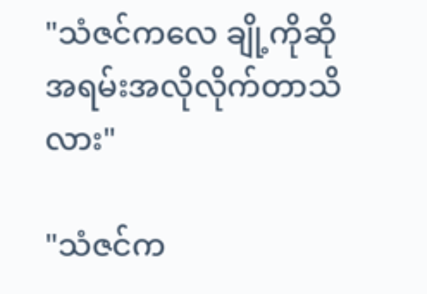"သံဇင်ကလေ ချို့ကိုဆိုအရမ်းအလိုလိုက်တာသိလား"

"သံဇင်က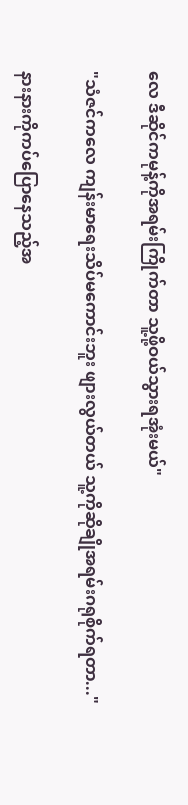လေ ဒီဆိုင်ကမုန့်ကိုအရမ်းကြိုက်တာ သူ့ဖို့ဝယ်သွားရအုံးမယ်"

"သံဇင်ကလေ ကျန်းမာရေးသိပ်မကောင်းဘူး ဖျားလွယ်တယ် သူ့ကိုဆိုချိုအရမ်းဂရုစိုက်ရတာ..."

နားနားကိုကပ်ပြောနေသည့်အ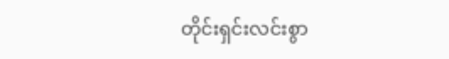တိုင်းရှင်းလင်းစွာ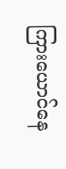ကြားယောင်နေ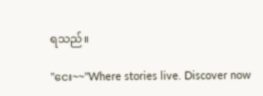ရသည်။

"ငေး~~"Where stories live. Discover now